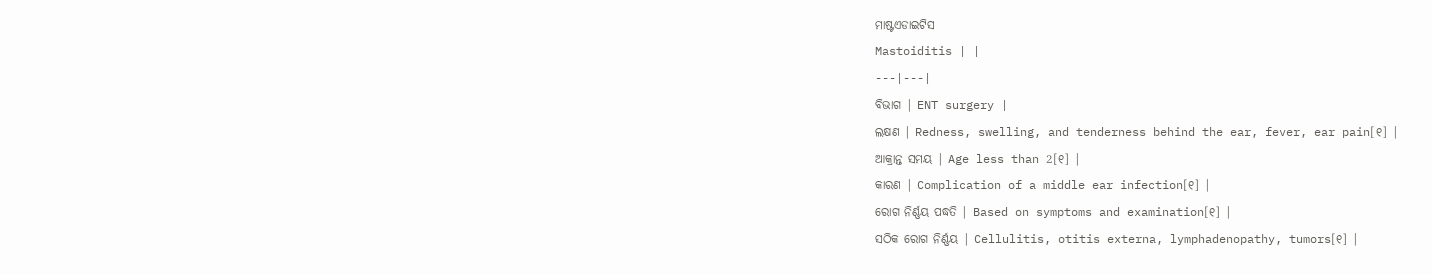ମାଷ୍ଟଏଡାଇଟିସ
Mastoiditis | |
---|---|
ବିଭାଗ | ENT surgery |
ଲକ୍ଷଣ | Redness, swelling, and tenderness behind the ear, fever, ear pain[୧] |
ଆକ୍ରାନ୍ତ ସମୟ | Age less than 2[୧] |
କାରଣ | Complication of a middle ear infection[୧] |
ରୋଗ ନିର୍ଣ୍ଣୟ ପଦ୍ଧତି | Based on symptoms and examination[୧] |
ସଠିକ ରୋଗ ନିର୍ଣ୍ଣୟ | Cellulitis, otitis externa, lymphadenopathy, tumors[୧] |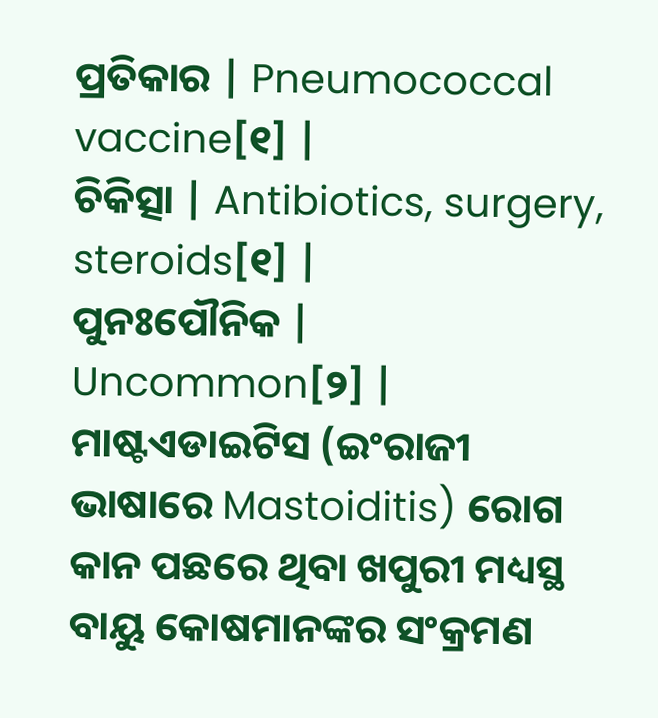ପ୍ରତିକାର | Pneumococcal vaccine[୧] |
ଚିକିତ୍ସା | Antibiotics, surgery, steroids[୧] |
ପୁନଃପୌନିକ | Uncommon[୨] |
ମାଷ୍ଟଏଡାଇଟିସ (ଇଂରାଜୀ ଭାଷାରେ Mastoiditis) ରୋଗ କାନ ପଛରେ ଥିବା ଖପୁରୀ ମଧ୍ୟସ୍ଥ ବାୟୁ କୋଷମାନଙ୍କର ସଂକ୍ରମଣ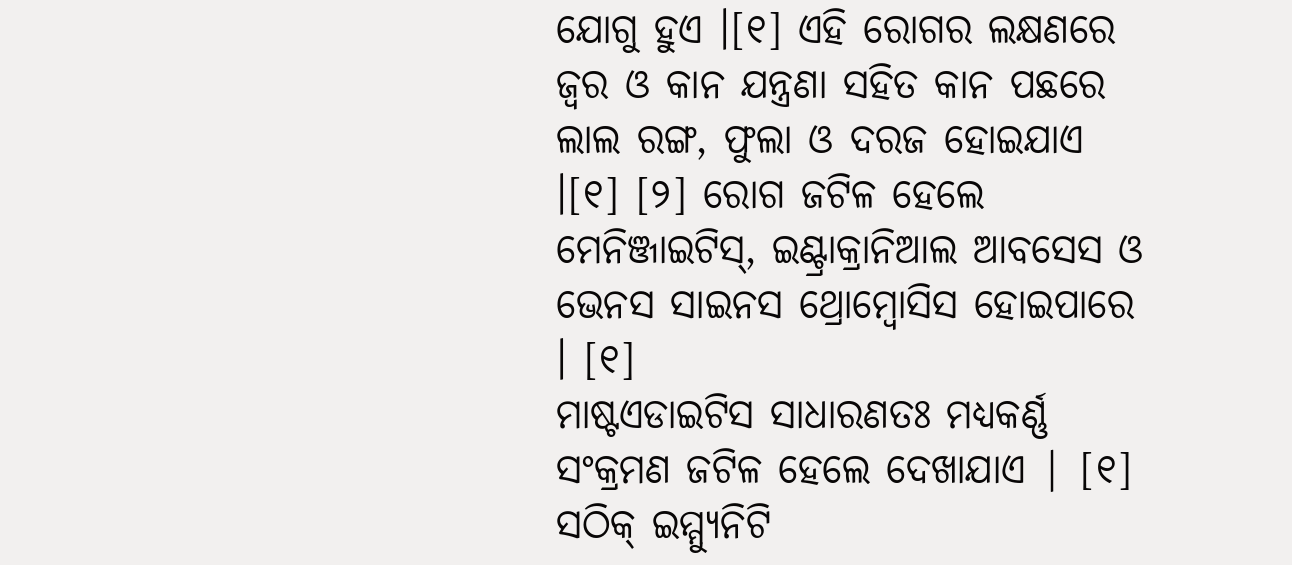ଯୋଗୁ ହୁଏ ।[୧] ଏହି ରୋଗର ଲକ୍ଷଣରେ ଜ୍ୱର ଓ କାନ ଯନ୍ତ୍ରଣା ସହିତ କାନ ପଛରେ ଲାଲ ରଙ୍ଗ, ଫୁଲା ଓ ଦରଜ ହୋଇଯାଏ ।[୧] [୨] ରୋଗ ଜଟିଳ ହେଲେ ମେନିଞ୍ଜାଇଟିସ୍, ଇଣ୍ଟ୍ରାକ୍ରାନିଆଲ ଆବସେସ ଓ ଭେନସ ସାଇନସ ଥ୍ରୋମ୍ବୋସିସ ହୋଇପାରେ । [୧]
ମାଷ୍ଟଏଡାଇଟିସ ସାଧାରଣତଃ ମଧ୍ୟକର୍ଣ୍ଣ ସଂକ୍ରମଣ ଜଟିଳ ହେଲେ ଦେଖାଯାଏ | [୧] ସଠିକ୍ ଇମ୍ମ୍ୟୁନିଟି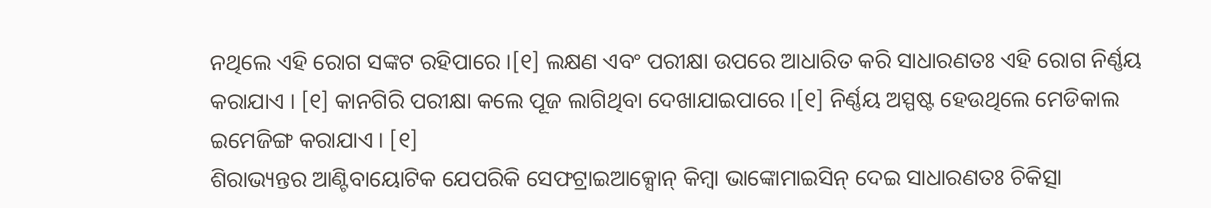ନଥିଲେ ଏହି ରୋଗ ସଙ୍କଟ ରହିପାରେ ।[୧] ଲକ୍ଷଣ ଏବଂ ପରୀକ୍ଷା ଉପରେ ଆଧାରିତ କରି ସାଧାରଣତଃ ଏହି ରୋଗ ନିର୍ଣ୍ଣୟ କରାଯାଏ । [୧] କାନଗିରି ପରୀକ୍ଷା କଲେ ପୂଜ ଲାଗିଥିବା ଦେଖାଯାଇପାରେ ।[୧] ନିର୍ଣ୍ଣୟ ଅସ୍ପଷ୍ଟ ହେଉଥିଲେ ମେଡିକାଲ ଇମେଜିଙ୍ଗ କରାଯାଏ । [୧]
ଶିରାଭ୍ୟନ୍ତର ଆଣ୍ଟିବାୟୋଟିକ ଯେପରିକି ସେଫଟ୍ରାଇଆକ୍ସୋନ୍ କିମ୍ବା ଭାଙ୍କୋମାଇସିନ୍ ଦେଇ ସାଧାରଣତଃ ଚିକିତ୍ସା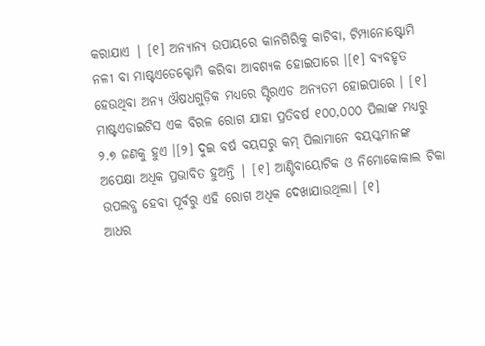କରାଯାଏ | [୧] ଅନ୍ୟାନ୍ୟ ଉପାୟରେ କାନଗିରିକୁ କାଟିବା, ଟିମ୍ପାନୋଷ୍ଟୋମି ନଳୀ ବା ମାଷ୍ଟଏଡେକ୍ଟୋମି କରିବା ଆବଶ୍ୟକ ହୋଇପାରେ ।[୧] ବ୍ୟବହୃତ ହେଉଥିବା ଅନ୍ୟ ଔଷଧଗୁଡ଼ିକ ମଧ୍ୟରେ ସ୍ଟିରଏଡ ଅନ୍ୟତମ ହୋଇପାରେ । [୧]
ମାଷ୍ଟଏଡାଇଟିସ ଏକ ବିରଳ ରୋଗ ଯାହା ପ୍ରତିବର୍ଷ ୧୦୦,୦୦୦ ପିଲାଙ୍କ ମଧ୍ୟରୁ ୨.୭ ଜଣକୁ ହୁଏ ।[୨] ଦୁଇ ବର୍ଷ ବୟସରୁ କମ୍ ପିଲାମାନେ ବୟସ୍କମାନଙ୍କ ଅପେକ୍ଷା ଅଧିକ ପ୍ରଭାବିତ ହୁଅନ୍ତି | [୧] ଆଣ୍ଟିବାୟୋଟିକ ଓ ନିମୋକୋକାଲ ଟିକା ଉପଲବ୍ଧ ହେବା ପୂର୍ବରୁ ଏହି ରୋଗ ଅଧିକ ଦେଖାଯାଉଥିଲା। [୧]
ଆଧର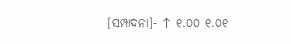[ସମ୍ପାଦନା]- ↑ ୧.୦୦ ୧.୦୧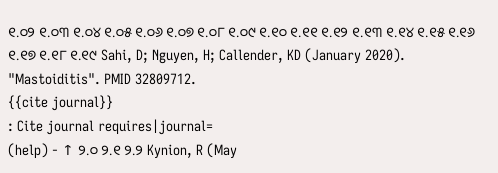୧.୦୨ ୧.୦୩ ୧.୦୪ ୧.୦୫ ୧.୦୬ ୧.୦୭ ୧.୦୮ ୧.୦୯ ୧.୧୦ ୧.୧୧ ୧.୧୨ ୧.୧୩ ୧.୧୪ ୧.୧୫ ୧.୧୬ ୧.୧୭ ୧.୧୮ ୧.୧୯ Sahi, D; Nguyen, H; Callender, KD (January 2020). "Mastoiditis". PMID 32809712.
{{cite journal}}
: Cite journal requires|journal=
(help) - ↑ ୨.୦ ୨.୧ ୨.୨ Kynion, R (May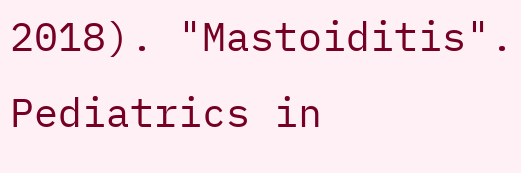2018). "Mastoiditis". Pediatrics in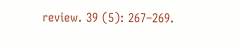review. 39 (5): 267–269.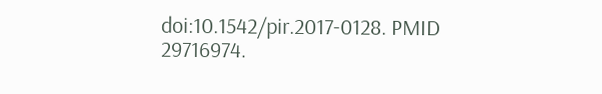doi:10.1542/pir.2017-0128. PMID 29716974.